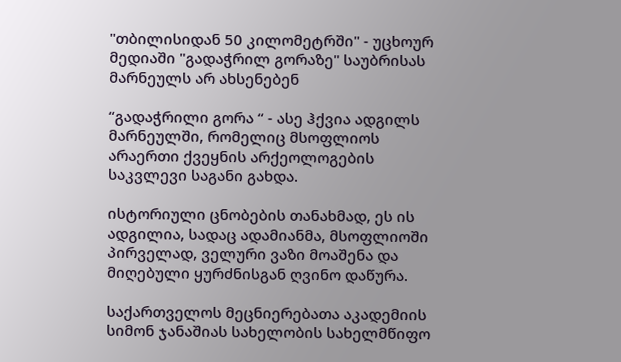"თბილისიდან 50 კილომეტრში" - უცხოურ მედიაში "გადაჭრილ გორაზე" საუბრისას მარნეულს არ ახსენებენ

“გადაჭრილი გორა “ - ასე ჰქვია ადგილს მარნეულში, რომელიც მსოფლიოს არაერთი ქვეყნის არქეოლოგების საკვლევი საგანი გახდა.

ისტორიული ცნობების თანახმად, ეს ის ადგილია, სადაც ადამიანმა, მსოფლიოში პირველად, ველური ვაზი მოაშენა და მიღებული ყურძნისგან ღვინო დაწურა.

საქართველოს მეცნიერებათა აკადემიის სიმონ ჯანაშიას სახელობის სახელმწიფო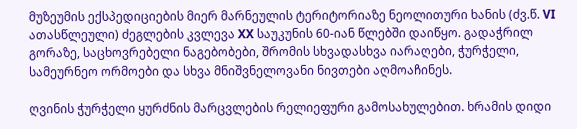მუზეუმის ექსპედიციების მიერ მარნეულის ტერიტორიაზე ნეოლითური ხანის (ძვ.წ. VI ათასწლეული) ძეგლების კვლევა XX საუკუნის 60-იან წლებში დაიწყო. გადაჭრილ გორაზე, საცხოვრებელი ნაგებობები, შრომის სხვადასხვა იარაღები, ჭურჭელი, სამეურნეო ორმოები და სხვა მნიშვნელოვანი ნივთები აღმოაჩინეს.

ღვინის ჭურჭელი ყურძნის მარცვლების რელიეფური გამოსახულებით. ხრამის დიდი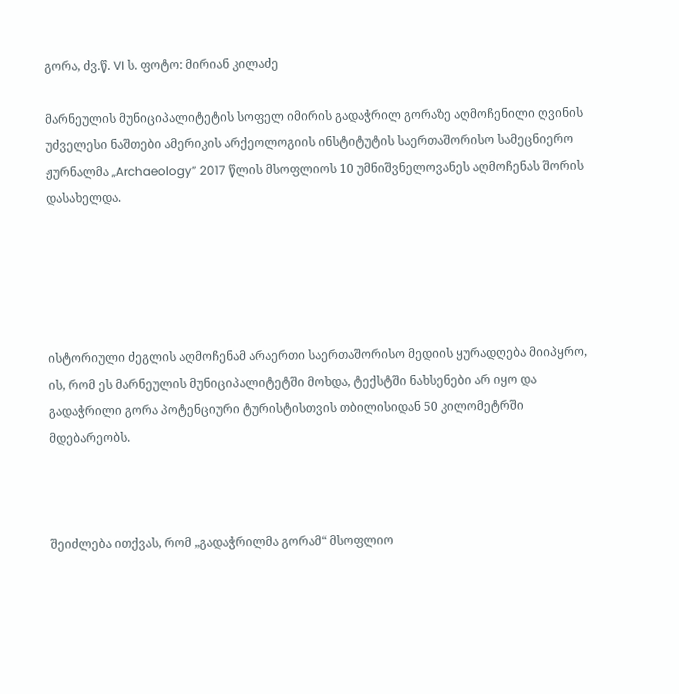გორა, ძვ.წ. VI ს. ფოტო: მირიან კილაძე

მარნეულის მუნიციპალიტეტის სოფელ იმირის გადაჭრილ გორაზე აღმოჩენილი ღვინის უძველესი ნაშთები ამერიკის არქეოლოგიის ინსტიტუტის საერთაშორისო სამეცნიერო ჟურნალმა „Archaeology” 2017 წლის მსოფლიოს 10 უმნიშვნელოვანეს აღმოჩენას შორის დასახელდა.





ისტორიული ძეგლის აღმოჩენამ არაერთი საერთაშორისო მედიის ყურადღება მიიპყრო, ის, რომ ეს მარნეულის მუნიციპალიტეტში მოხდა, ტექსტში ნახსენები არ იყო და გადაჭრილი გორა პოტენციური ტურისტისთვის თბილისიდან 50 კილომეტრში მდებარეობს.



შეიძლება ითქვას, რომ „გადაჭრილმა გორამ“ მსოფლიო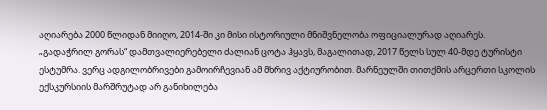აღიარება 2000 წლიდან მიიღო, 2014-ში კი მისი ისტორიული მნიშვნელობა ოფიციალურად აღიარეს. „გადაჭრილ გორას“ დამთვალიერებელი ძალიან ცოტა ჰყავს, მაგალითად, 2017 წელს სულ 40-მდე ტურისტი ესტუმრა. ვერც ადგილობრივები გამოირჩევიან ამ მხრივ აქტიურობით. მარნეულში თითქმის არცერთი სკოლის ექსკურსიის მარშრუტად არ განიხილება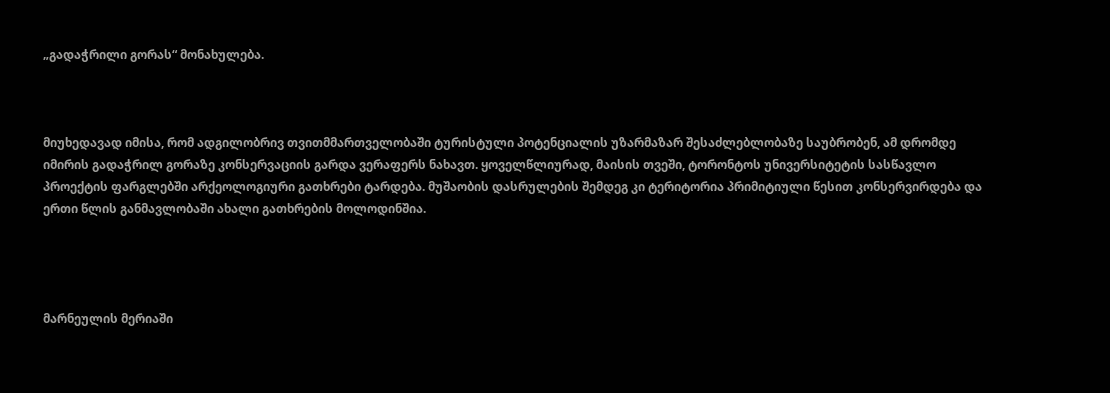„გადაჭრილი გორას“ მონახულება.



მიუხედავად იმისა, რომ ადგილობრივ თვითმმართველობაში ტურისტული პოტენციალის უზარმაზარ შესაძლებლობაზე საუბრობენ, ამ დრომდე იმირის გადაჭრილ გორაზე კონსერვაციის გარდა ვერაფერს ნახავთ. ყოველწლიურად, მაისის თვეში, ტორონტოს უნივერსიტეტის სასწავლო პროექტის ფარგლებში არქეოლოგიური გათხრები ტარდება. მუშაობის დასრულების შემდეგ კი ტერიტორია პრიმიტიული წესით კონსერვირდება და ერთი წლის განმავლობაში ახალი გათხრების მოლოდინშია.




მარნეულის მერიაში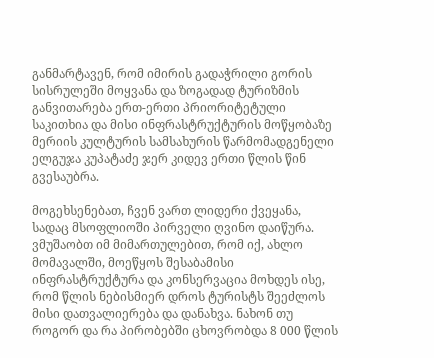განმარტავენ, რომ იმირის გადაჭრილი გორის სისრულეში მოყვანა და ზოგადად ტურიზმის განვითარება ერთ-ერთი პრიორიტეტული საკითხია და მისი ინფრასტრუქტურის მოწყობაზე მერიის კულტურის სამსახურის წარმომადგენელი ელგუჯა კუპატაძე ჯერ კიდევ ერთი წლის წინ გვესაუბრა.

მოგეხსენებათ, ჩვენ ვართ ლიდერი ქვეყანა, სადაც მსოფლიოში პირველი ღვინო დაიწურა. ვმუშაობთ იმ მიმართულებით, რომ იქ, ახლო მომავალში, მოეწყოს შესაბამისი ინფრასტრუქტურა და კონსერვაცია მოხდეს ისე, რომ წლის ნებისმიერ დროს ტურისტს შეეძლოს მისი დათვალიერება და დანახვა. ნახონ თუ როგორ და რა პირობებში ცხოვრობდა 8 000 წლის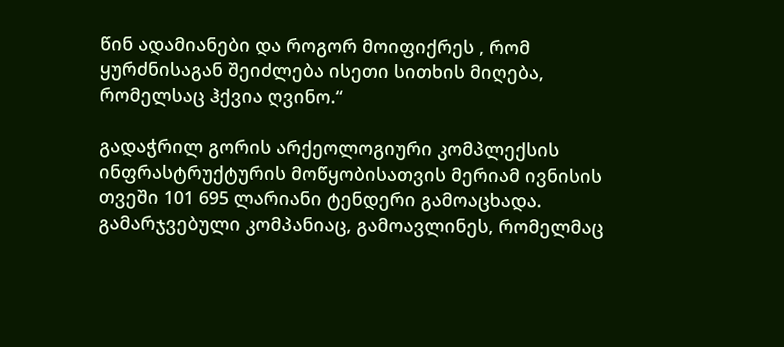წინ ადამიანები და როგორ მოიფიქრეს , რომ ყურძნისაგან შეიძლება ისეთი სითხის მიღება, რომელსაც ჰქვია ღვინო.“

გადაჭრილ გორის არქეოლოგიური კომპლექსის ინფრასტრუქტურის მოწყობისათვის მერიამ ივნისის თვეში 101 695 ლარიანი ტენდერი გამოაცხადა. გამარჯვებული კომპანიაც, გამოავლინეს, რომელმაც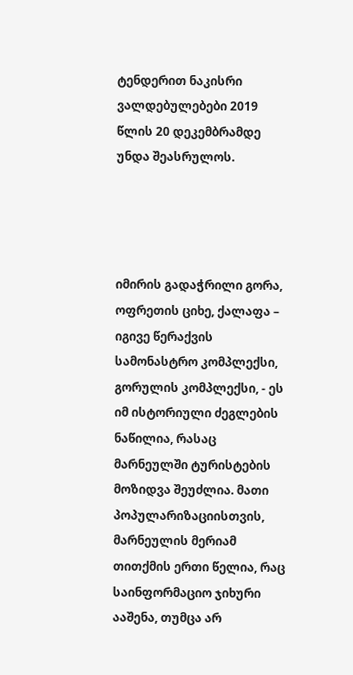ტენდერით ნაკისრი ვალდებულებები 2019 წლის 20 დეკემბრამდე უნდა შეასრულოს.




იმირის გადაჭრილი გორა, ოფრეთის ციხე, ქალაფა – იგივე წერაქვის სამონასტრო კომპლექსი, გორულის კომპლექსი, - ეს იმ ისტორიული ძეგლების ნაწილია, რასაც მარნეულში ტურისტების მოზიდვა შეუძლია. მათი პოპულარიზაციისთვის, მარნეულის მერიამ თითქმის ერთი წელია, რაც საინფორმაციო ჯიხური ააშენა, თუმცა არ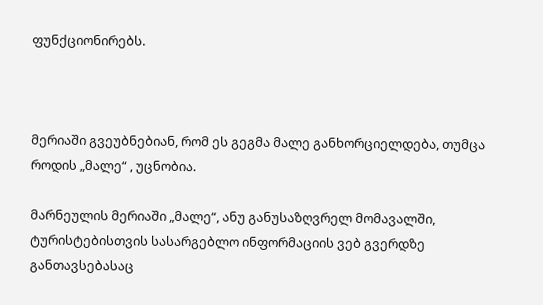ფუნქციონირებს.



მერიაში გვეუბნებიან, რომ ეს გეგმა მალე განხორციელდება, თუმცა როდის „მალე“ , უცნობია.

მარნეულის მერიაში „მალე“, ანუ განუსაზღვრელ მომავალში, ტურისტებისთვის სასარგებლო ინფორმაციის ვებ გვერდზე განთავსებასაც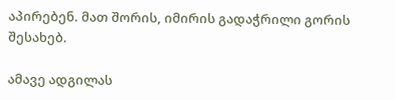აპირებენ. მათ შორის, იმირის გადაჭრილი გორის შესახებ.

ამავე ადგილას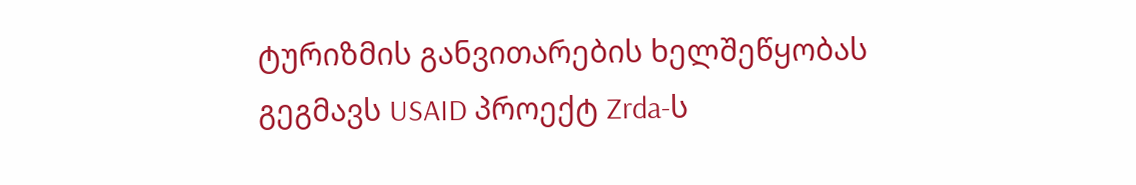ტურიზმის განვითარების ხელშეწყობას გეგმავს USAID პროექტ Zrda-ს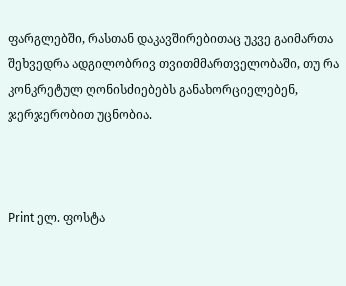ფარგლებში, რასთან დაკავშირებითაც უკვე გაიმართა შეხვედრა ადგილობრივ თვითმმართველობაში, თუ რა კონკრეტულ ღონისძიებებს განახორციელებენ, ჯერჯერობით უცნობია.



Print ელ. ფოსტა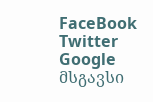FaceBook Twitter Google
მსგავსი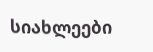სიახლეები